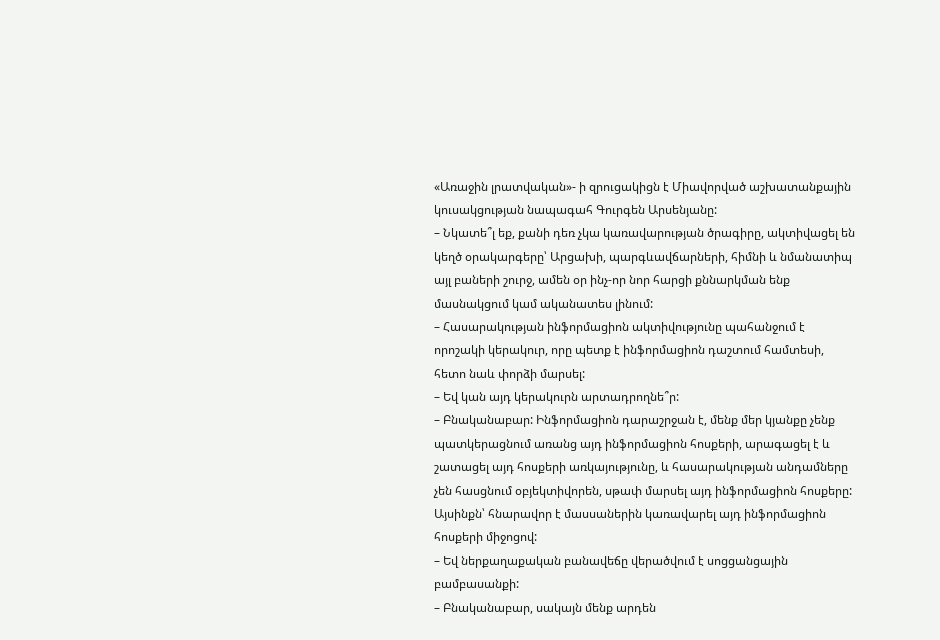«Առաջին լրատվական»- ի զրուցակիցն է Միավորված աշխատանքային կուսակցության նապագահ Գուրգեն Արսենյանը:
– Նկատե՞լ եք, քանի դեռ չկա կառավարության ծրագիրը, ակտիվացել են կեղծ օրակարգերը՝ Արցախի, պարգևավճարների, հիմնի և նմանատիպ այլ բաների շուրջ, ամեն օր ինչ-որ նոր հարցի քննարկման ենք մասնակցում կամ ականատես լինում:
– Հասարակության ինֆորմացիոն ակտիվությունը պահանջում է որոշակի կերակուր, որը պետք է ինֆորմացիոն դաշտում համտեսի, հետո նաև փորձի մարսել:
– Եվ կան այդ կերակուրն արտադրողնե՞ր:
– Բնականաբար: Ինֆորմացիոն դարաշրջան է, մենք մեր կյանքը չենք պատկերացնում առանց այդ ինֆորմացիոն հոսքերի, արագացել է և շատացել այդ հոսքերի առկայությունը, և հասարակության անդամները չեն հասցնում օբյեկտիվորեն, սթափ մարսել այդ ինֆորմացիոն հոսքերը: Այսինքն՝ հնարավոր է մասսաներին կառավարել այդ ինֆորմացիոն հոսքերի միջոցով:
– Եվ ներքաղաքական բանավեճը վերածվում է սոցցանցային բամբասանքի:
– Բնականաբար, սակայն մենք արդեն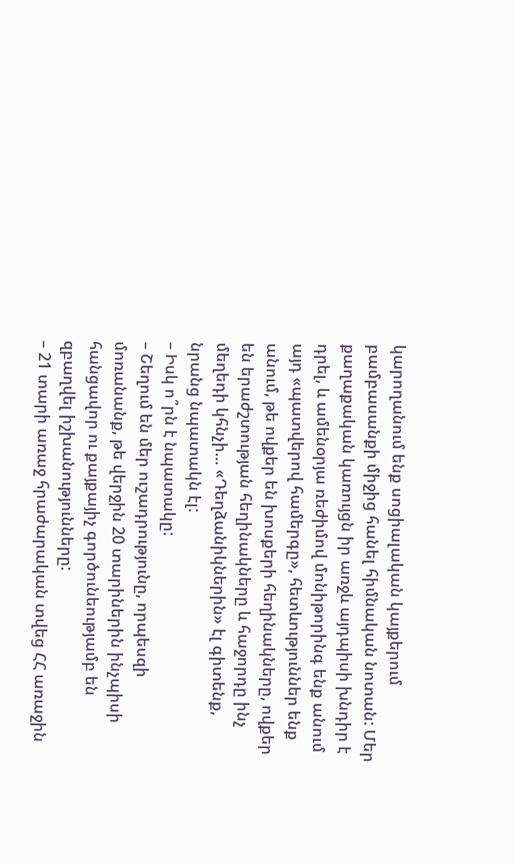կարողանում ենք սոցիալական կայքերում բամբասանքի միջից հանել հիմնական նոտան: Մեր քաղաքական կառույցն իր առջև այդպիսի խնդիր է դրել, և ամենօրյա ռեժիմով մոնիթորինգ ենք անում այդ «պատվերով համերգը», հետևություններ ենք անում, թե ովքեր են խոսքերի հեղինակները, ովքեր են երաժշտության հեղինակները և հաջորդը ինչ մեղեդի կհնչի… «Դեղձանիկներին» էլ գիտենք, նրանց նպատակն էլ:
– Իսկ ո՞րն է նպատակը:
– Շեղում են մեր ուշադրությունը, որպեսզի մոռանանք, թե վերջին 20 տարիներին ինչպիսի հանցավոր ու քայքայիչ գործունեությամբ են զբաղվել իշխանությունները:
– 21 տարի առաջ հրաժարական տվեց ՀՀ առաջին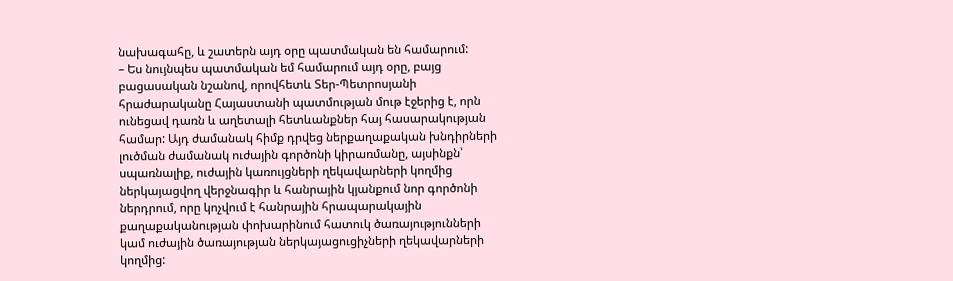նախագահը, և շատերն այդ օրը պատմական են համարում:
– Ես նույնպես պատմական եմ համարում այդ օրը, բայց բացասական նշանով, որովհետև Տեր-Պետրոսյանի հրաժարականը Հայաստանի պատմության մութ էջերից է, որն ունեցավ դառն և աղետալի հետևանքներ հայ հասարակության համար: Այդ ժամանակ հիմք դրվեց ներքաղաքական խնդիրների լուծման ժամանակ ուժային գործոնի կիրառմանը, այսինքն՝ սպառնալիք, ուժային կառույցների ղեկավարների կողմից ներկայացվող վերջնագիր և հանրային կյանքում նոր գործոնի ներդրում, որը կոչվում է հանրային հրապարակային քաղաքականության փոխարինում հատուկ ծառայությունների կամ ուժային ծառայության ներկայացուցիչների ղեկավարների կողմից: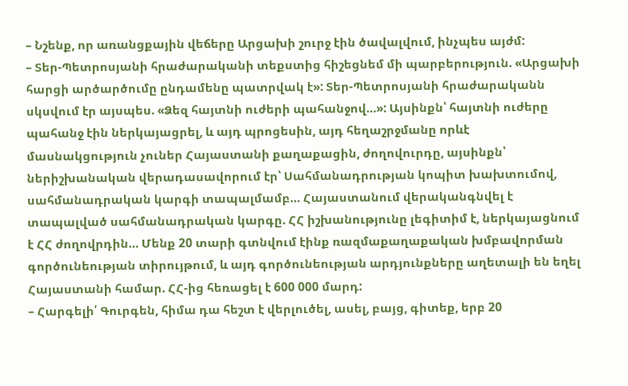– Նշենք, որ առանցքային վեճերը Արցախի շուրջ էին ծավալվում, ինչպես այժմ:
– Տեր-Պետրոսյանի հրաժարականի տեքստից հիշեցնեմ մի պարբերություն. «Արցախի հարցի արծարծումը ընդամենը պատրվակ է»: Տեր-Պետրոսյանի հրաժարականն սկսվում էր այսպես. «Ձեզ հայտնի ուժերի պահանջով…»: Այսինքն՝ հայտնի ուժերը պահանջ էին ներկայացրել, և այդ պրոցեսին, այդ հեղաշրջմանը որևէ մասնակցություն չուներ Հայաստանի քաղաքացին, ժողովուրդը, այսինքն՝ ներիշխանական վերադասավորում էր՝ Սահմանադրության կոպիտ խախտումով, սահմանադրական կարգի տապալմամբ… Հայաստանում վերականգնվել է տապալված սահմանադրական կարգը. ՀՀ իշխանությունը լեգիտիմ է, ներկայացնում է ՀՀ ժողովրդին… Մենք 20 տարի գտնվում էինք ռազմաքաղաքական խմբավորման գործունեության տիրույթում, և այդ գործունեության արդյունքները աղետալի են եղել Հայաստանի համար. ՀՀ-ից հեռացել է 600 000 մարդ:
– Հարգելի՛ Գուրգեն, հիմա դա հեշտ է վերլուծել, ասել, բայց, գիտեք, երբ 20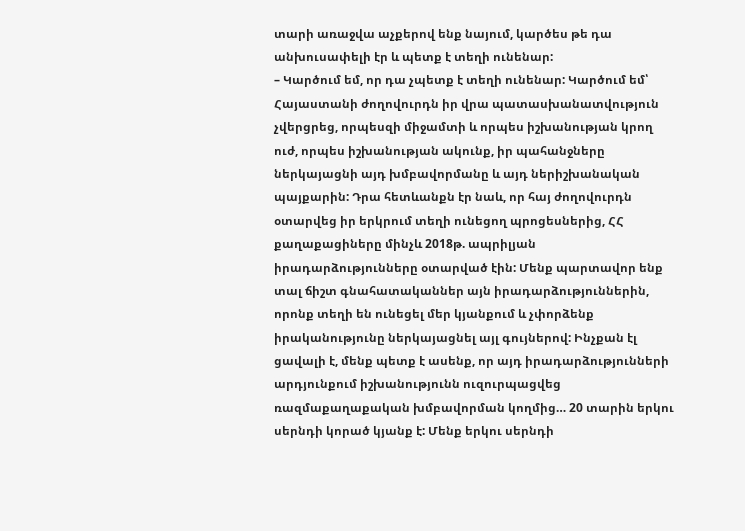տարի առաջվա աչքերով ենք նայում, կարծես թե դա անխուսափելի էր և պետք է տեղի ունենար:
– Կարծում եմ, որ դա չպետք է տեղի ունենար: Կարծում եմ՝ Հայաստանի ժողովուրդն իր վրա պատասխանատվություն չվերցրեց, որպեսզի միջամտի և որպես իշխանության կրող ուժ, որպես իշխանության ակունք, իր պահանջները ներկայացնի այդ խմբավորմանը և այդ ներիշխանական պայքարին: Դրա հետևանքն էր նաև, որ հայ ժողովուրդն օտարվեց իր երկրում տեղի ունեցող պրոցեսներից, ՀՀ քաղաքացիները մինչև 2018թ. ապրիլյան իրադարձությունները օտարված էին: Մենք պարտավոր ենք տալ ճիշտ գնահատականներ այն իրադարձություններին, որոնք տեղի են ունեցել մեր կյանքում և չփորձենք իրականությունը ներկայացնել այլ գույներով: Ինչքան էլ ցավալի է, մենք պետք է ասենք, որ այդ իրադարձությունների արդյունքում իշխանությունն ուզուրպացվեց ռազմաքաղաքական խմբավորման կողմից… 20 տարին երկու սերնդի կորած կյանք է: Մենք երկու սերնդի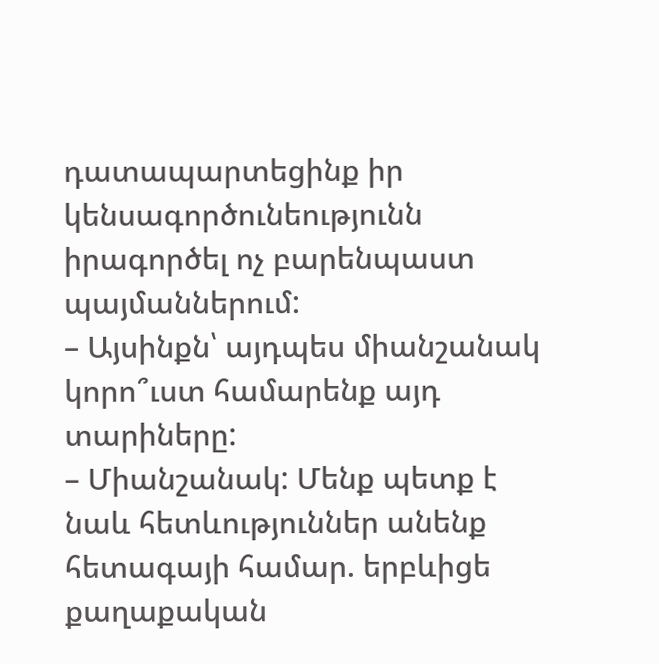դատապարտեցինք իր կենսագործունեությունն իրագործել ոչ բարենպաստ պայմաններում:
– Այսինքն՝ այդպես միանշանակ կորո՞ւստ համարենք այդ տարիները:
– Միանշանակ: Մենք պետք է նաև հետևություններ անենք հետագայի համար. երբևիցե քաղաքական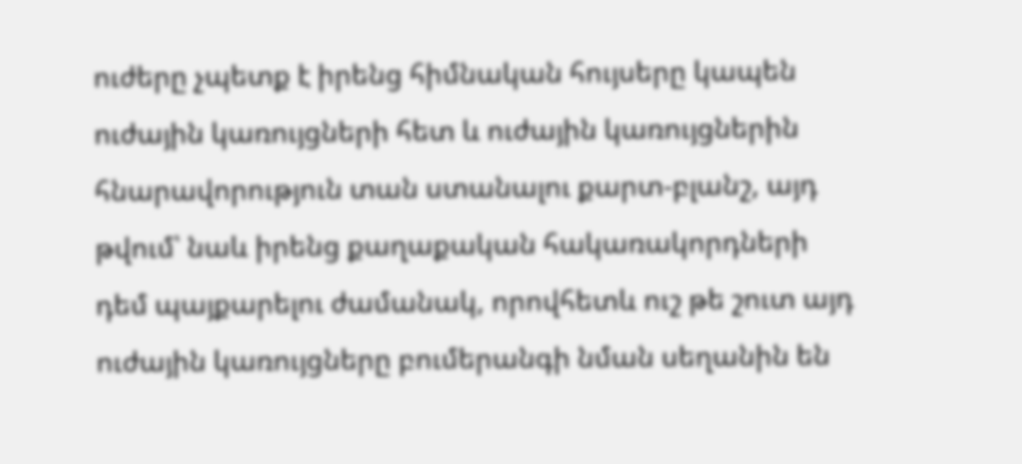ուժերը չպետք է իրենց հիմնական հույսերը կապեն ուժային կառույցների հետ և ուժային կառույցներին հնարավորություն տան ստանալու քարտ-բլանշ, այդ թվում՝ նաև իրենց քաղաքական հակառակորդների դեմ պայքարելու ժամանակ, որովհետև ուշ թե շուտ այդ ուժային կառույցները բումերանգի նման սեղանին են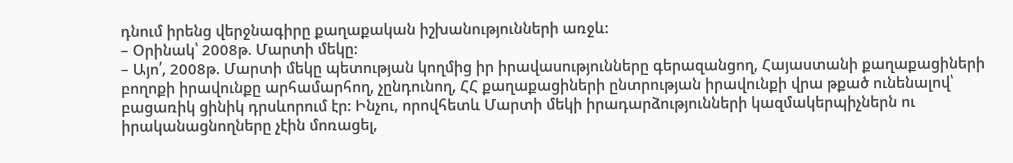դնում իրենց վերջնագիրը քաղաքական իշխանությունների առջև:
– Օրինակ՝ 2008թ. Մարտի մեկը:
– Այո՛, 2008թ. Մարտի մեկը պետության կողմից իր իրավասությունները գերազանցող, Հայաստանի քաղաքացիների բողոքի իրավունքը արհամարհող, չընդունող, ՀՀ քաղաքացիների ընտրության իրավունքի վրա թքած ունենալով՝ բացառիկ ցինիկ դրսևորում էր: Ինչու, որովհետև Մարտի մեկի իրադարձությունների կազմակերպիչներն ու իրականացնողները չէին մոռացել,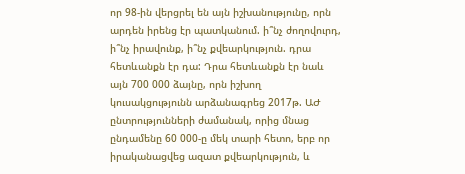որ 98-ին վերցրել են այն իշխանությունը, որն արդեն իրենց էր պատկանում. ի՞նչ ժողովուրդ, ի՞նչ իրավունք, ի՞նչ քվեարկություն. դրա հետևանքն էր դա: Դրա հետևանքն էր նաև այն 700 000 ձայնը, որն իշխող կուսակցությունն արձանագրեց 2017թ. ԱԺ ընտրությունների ժամանակ, որից մնաց ընդամենը 60 000-ը մեկ տարի հետո, երբ որ իրականացվեց ազատ քվեարկություն, և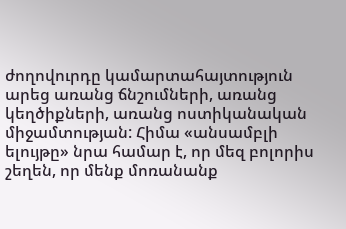ժողովուրդը կամարտահայտություն արեց առանց ճնշումների, առանց կեղծիքների, առանց ոստիկանական միջամտության: Հիմա «անսամբլի ելույթը» նրա համար է, որ մեզ բոլորիս շեղեն, որ մենք մոռանանք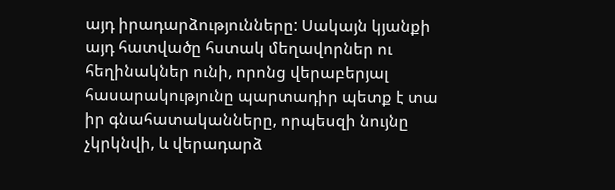այդ իրադարձությունները: Սակայն կյանքի այդ հատվածը հստակ մեղավորներ ու հեղինակներ ունի, որոնց վերաբերյալ հասարակությունը պարտադիր պետք է տա իր գնահատականները, որպեսզի նույնը չկրկնվի, և վերադարձ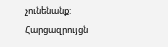չունենանք:
Հարցազրույցն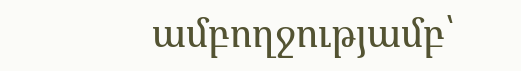ամբողջությամբ՝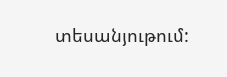տեսանյութում: